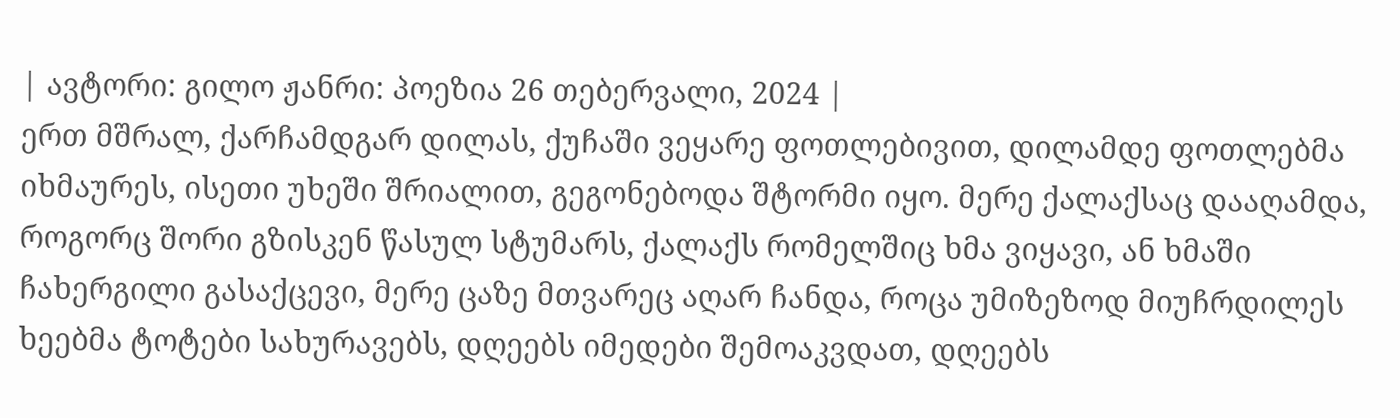| ავტორი: გილო ჟანრი: პოეზია 26 თებერვალი, 2024 |
ერთ მშრალ, ქარჩამდგარ დილას, ქუჩაში ვეყარე ფოთლებივით, დილამდე ფოთლებმა იხმაურეს, ისეთი უხეში შრიალით, გეგონებოდა შტორმი იყო. მერე ქალაქსაც დააღამდა, როგორც შორი გზისკენ წასულ სტუმარს, ქალაქს რომელშიც ხმა ვიყავი, ან ხმაში ჩახერგილი გასაქცევი, მერე ცაზე მთვარეც აღარ ჩანდა, როცა უმიზეზოდ მიუჩრდილეს ხეებმა ტოტები სახურავებს, დღეებს იმედები შემოაკვდათ, დღეებს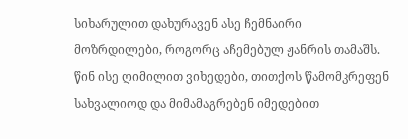სიხარულით დახურავენ ასე ჩემნაირი მოზრდილები, როგორც აჩემებულ ჟანრის თამაშს. წინ ისე ღიმილით ვიხედები, თითქოს წამომკრეფენ სახვალიოდ და მიმამაგრებენ იმედებით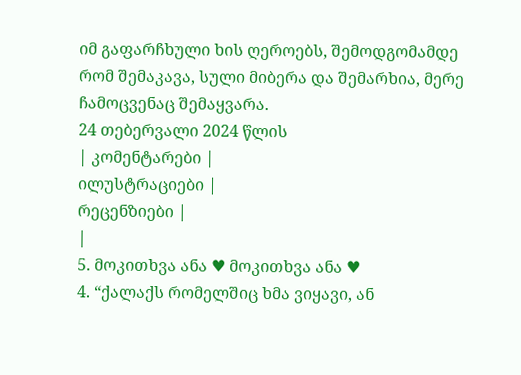იმ გაფარჩხული ხის ღეროებს, შემოდგომამდე რომ შემაკავა, სული მიბერა და შემარხია, მერე ჩამოცვენაც შემაყვარა.
24 თებერვალი 2024 წლის
| კომენტარები |
ილუსტრაციები |
რეცენზიები |
|
5. მოკითხვა ანა ♥ მოკითხვა ანა ♥
4. “ქალაქს რომელშიც ხმა ვიყავი, ან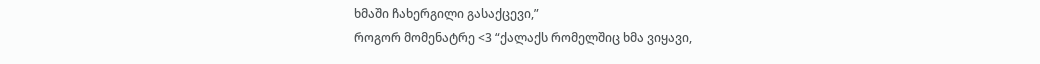ხმაში ჩახერგილი გასაქცევი,”
როგორ მომენატრე <3 “ქალაქს რომელშიც ხმა ვიყავი,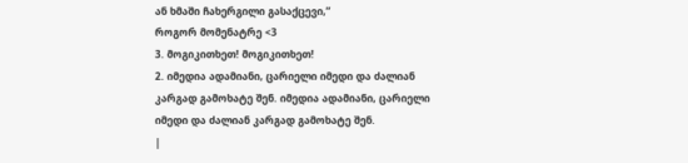ან ხმაში ჩახერგილი გასაქცევი,”
როგორ მომენატრე <3
3. მოგიკითხეთ! მოგიკითხეთ!
2. იმედია ადამიანი, ცარიელი იმედი და ძალიან კარგად გამოხატე შენ. იმედია ადამიანი, ცარიელი იმედი და ძალიან კარგად გამოხატე შენ.
|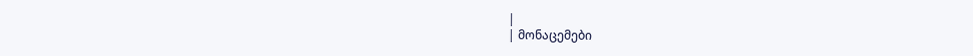|
| მონაცემები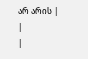არ არის |
|
|